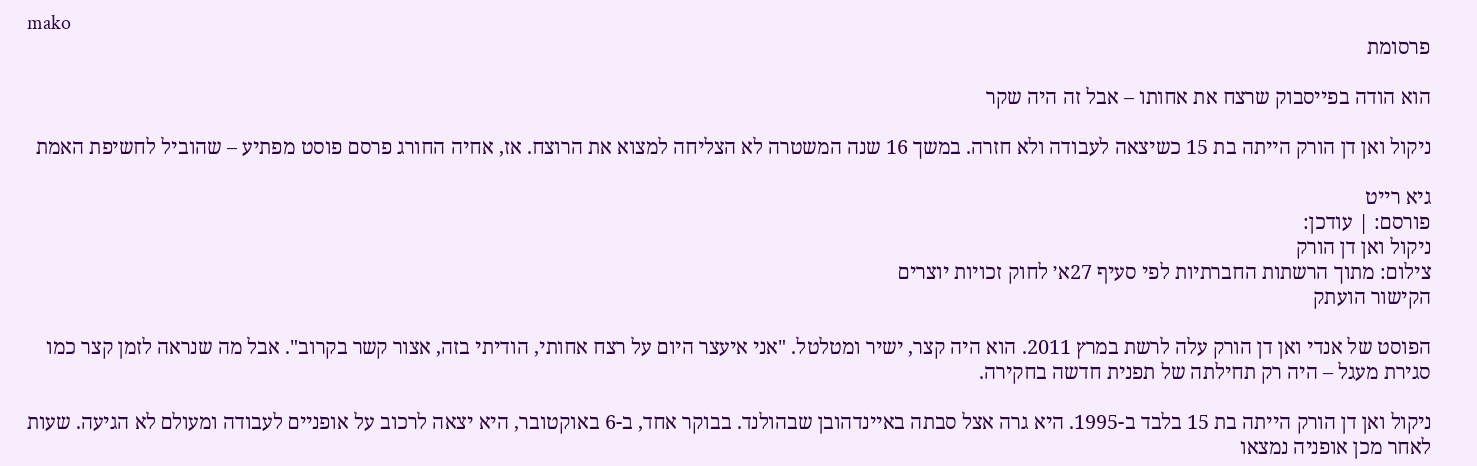mako
פרסומת

הוא הודה בפייסבוק שרצח את אחותו – אבל זה היה שקר

ניקול ואן דן הורק הייתה בת 15 כשיצאה לעבודה ולא חזרה. במשך 16 שנה המשטרה לא הצליחה למצוא את הרוצח. אז, אחיה החורג פרסם פוסט מפתיע – שהוביל לחשיפת האמת

גיא רייט
פורסם: | עודכן:
ניקול ואן דן הורק
צילום: מתוך הרשתות החברתיות לפי סעיף 27א׳ לחוק זכויות יוצרים
הקישור הועתק

הפוסט של אנדי ואן דן הורק עלה לרשת במרץ 2011. הוא היה קצר, ישיר ומטלטל. "אני איעצר היום על רצח אחותי, הודיתי בזה, אצור קשר בקרוב". אבל מה שנראה לזמן קצר כמו סגירת מעגל – היה רק תחילתה של תפנית חדשה בחקירה.

ניקול ואן דן הורק הייתה בת 15 בלבד ב-1995. היא גרה אצל סבתה באיינדהובן שבהולנד. בבוקר אחד, ב-6 באוקטובר, היא יצאה לרכוב על אופניים לעבודה ומעולם לא הגיעה. שעות לאחר מכן אופניה נמצאו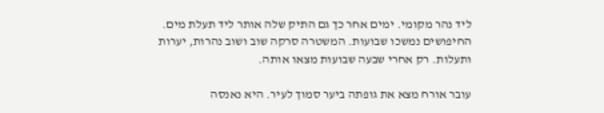ליד נהר מקומי. ימים אחר כך גם התיק שלה אותר ליד תעלת מים. החיפושים נמשכו שבועות. המשטרה סרקה שוב ושוב נהרות, יערות ותעלות. רק אחרי שבעה שבועות מצאו אותה.

עובר אורח מצא את גופתה ביער סמוך לעיר. היא נאנסה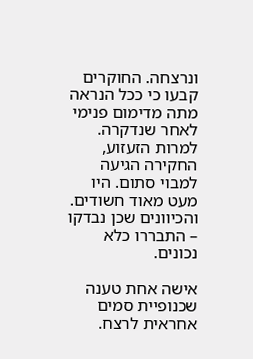ונרצחה. החוקרים קבעו כי ככל הנראה מתה מדימום פנימי לאחר שנדקרה. למרות הזעזוע, החקירה הגיעה למבוי סתום. היו מעט מאוד חשודים. והכיוונים שכן נבדקו – התבררו כלא נכונים.

אישה אחת טענה שכנופיית סמים אחראית לרצח.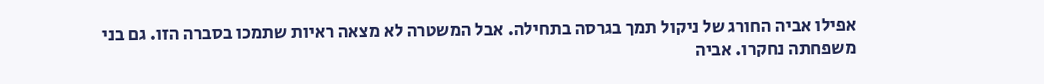אפילו אביה החורג של ניקול תמך בגרסה בתחילה. אבל המשטרה לא מצאה ראיות שתמכו בסברה הזו. גם בני משפחתה נחקרו. אביה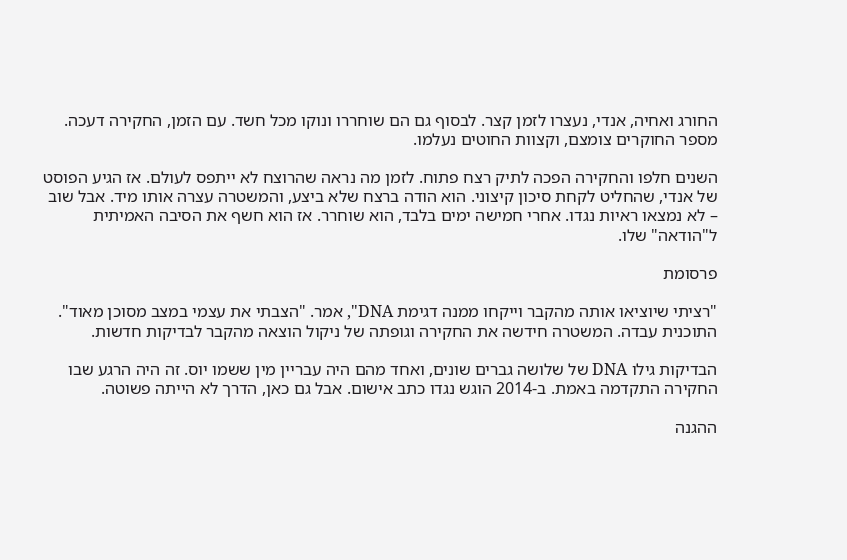החורג ואחיה, אנדי, נעצרו לזמן קצר. לבסוף גם הם שוחררו ונוקו מכל חשד. עם הזמן, החקירה דעכה. מספר החוקרים צומצם, וקצוות החוטים נעלמו.

השנים חלפו והחקירה הפכה לתיק רצח פתוח. לזמן מה נראה שהרוצח לא ייתפס לעולם. אז הגיע הפוסט של אנדי, שהחליט לקחת סיכון קיצוני. הוא הודה ברצח שלא ביצע, והמשטרה עצרה אותו מיד. אבל שוב – לא נמצאו ראיות נגדו. אחרי חמישה ימים בלבד, הוא שוחרר. אז הוא חשף את הסיבה האמיתית ל"הודאה" שלו.

פרסומת

"רציתי שיוציאו אותה מהקבר וייקחו ממנה דגימת DNA", אמר. "הצבתי את עצמי במצב מסוכן מאוד". התוכנית עבדה. המשטרה חידשה את החקירה וגופתה של ניקול הוצאה מהקבר לבדיקות חדשות.

הבדיקות גילו DNA של שלושה גברים שונים, ואחד מהם היה עבריין מין ששמו יוס. זה היה הרגע שבו החקירה התקדמה באמת. ב-2014 הוגש נגדו כתב אישום. אבל גם כאן, הדרך לא הייתה פשוטה.

ההגנה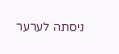ניסתה לערער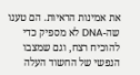את אמינות הראיות. הם טענו שה-DNA לא מספיק כדי להוכיח רצח, וגם שמצבו הנפשי של החשוד העלה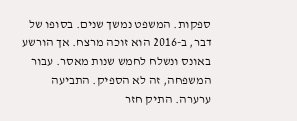ספקות. המשפט נמשך שנים. בסופו של דבר, ב-2016 הוא זוכה מרצח. אך הורשע באונס ונשלח לחמש שנות מאסר. עבור המשפחה, זה לא הספיק. התביעה ערערה. התיק חזר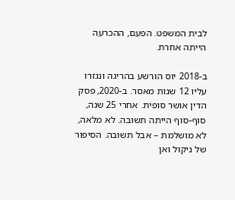לבית המשפט. הפעם, ההכרעה הייתה אחרת.

ב-2018 יוס הורשע בהריגה ונגזרו עליו 12 שנות מאסר. ב-2020, פסק הדין אושר סופית. אחרי 25 שנה, סוף-סוף הייתה תשובה. לא מלאה, לא מושלמת – אבל תשובה. הסיפור של ניקול ואן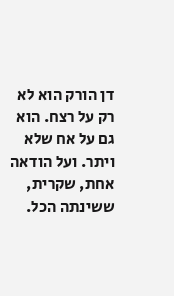דן הורק הוא לא רק על רצח. הוא גם על אח שלא ויתר. ועל הודאה אחת, שקרית, ששינתה הכל.